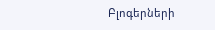Բլոգերների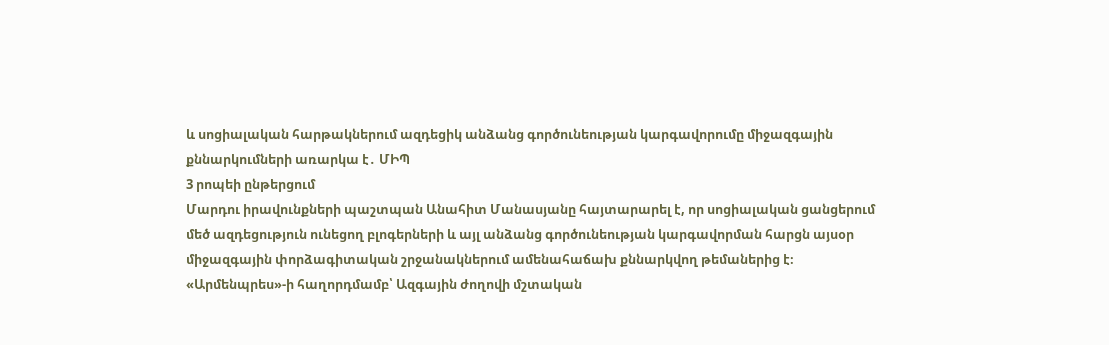և սոցիալական հարթակներում ազդեցիկ անձանց գործունեության կարգավորումը միջազգային քննարկումների առարկա է․ ՄԻՊ
3 րոպեի ընթերցում
Մարդու իրավունքների պաշտպան Անահիտ Մանասյանը հայտարարել է, որ սոցիալական ցանցերում մեծ ազդեցություն ունեցող բլոգերների և այլ անձանց գործունեության կարգավորման հարցն այսօր միջազգային փորձագիտական շրջանակներում ամենահաճախ քննարկվող թեմաներից է։ «Արմենպրես»-ի հաղորդմամբ՝ Ազգային ժողովի մշտական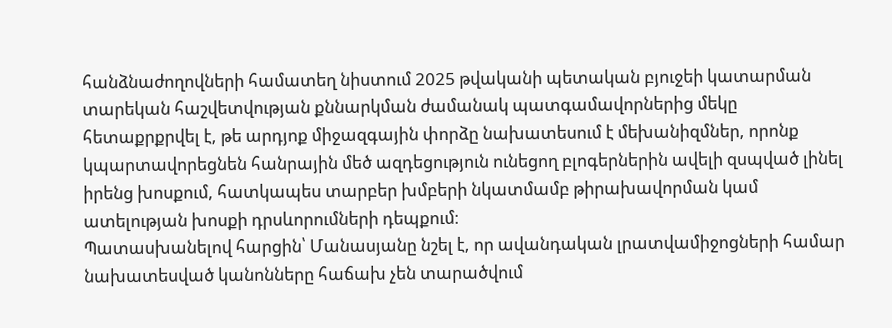հանձնաժողովների համատեղ նիստում 2025 թվականի պետական բյուջեի կատարման տարեկան հաշվետվության քննարկման ժամանակ պատգամավորներից մեկը հետաքրքրվել է, թե արդյոք միջազգային փորձը նախատեսում է մեխանիզմներ, որոնք կպարտավորեցնեն հանրային մեծ ազդեցություն ունեցող բլոգերներին ավելի զսպված լինել իրենց խոսքում, հատկապես տարբեր խմբերի նկատմամբ թիրախավորման կամ ատելության խոսքի դրսևորումների դեպքում։
Պատասխանելով հարցին՝ Մանասյանը նշել է, որ ավանդական լրատվամիջոցների համար նախատեսված կանոնները հաճախ չեն տարածվում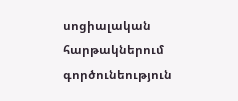սոցիալական հարթակներում գործունեություն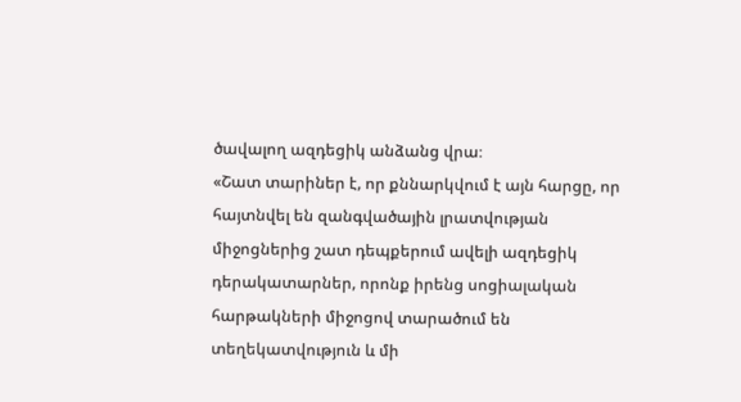ծավալող ազդեցիկ անձանց վրա։
«Շատ տարիներ է, որ քննարկվում է այն հարցը, որ հայտնվել են զանգվածային լրատվության միջոցներից շատ դեպքերում ավելի ազդեցիկ դերակատարներ, որոնք իրենց սոցիալական հարթակների միջոցով տարածում են տեղեկատվություն և մի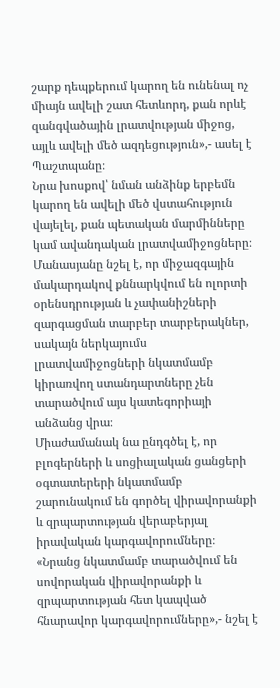շարք դեպքերում կարող են ունենալ ոչ միայն ավելի շատ հետևորդ, քան որևէ զանգվածային լրատվության միջոց, այլև ավելի մեծ ազդեցություն»,- ասել է Պաշտպանը։
Նրա խոսքով՝ նման անձինք երբեմն կարող են ավելի մեծ վստահություն վայելել, քան պետական մարմինները կամ ավանդական լրատվամիջոցները։
Մանասյանը նշել է, որ միջազգային մակարդակով քննարկվում են ոլորտի օրենսդրության և չափանիշների զարգացման տարբեր տարբերակներ, սակայն ներկայումս լրատվամիջոցների նկատմամբ կիրառվող ստանդարտները չեն տարածվում այս կատեգորիայի անձանց վրա։
Միաժամանակ նա ընդգծել է, որ բլոգերների և սոցիալական ցանցերի օգտատերերի նկատմամբ շարունակում են գործել վիրավորանքի և զրպարտության վերաբերյալ իրավական կարգավորումները։
«Նրանց նկատմամբ տարածվում են սովորական վիրավորանքի և զրպարտության հետ կապված հնարավոր կարգավորումները»,- նշել է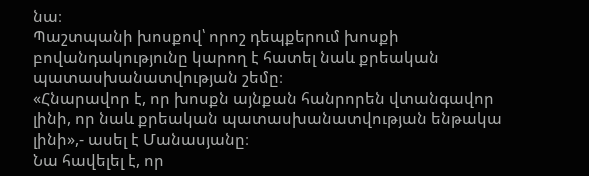նա։
Պաշտպանի խոսքով՝ որոշ դեպքերում խոսքի բովանդակությունը կարող է հատել նաև քրեական պատասխանատվության շեմը։
«Հնարավոր է, որ խոսքն այնքան հանրորեն վտանգավոր լինի, որ նաև քրեական պատասխանատվության ենթակա լինի»,- ասել է Մանասյանը։
Նա հավելել է, որ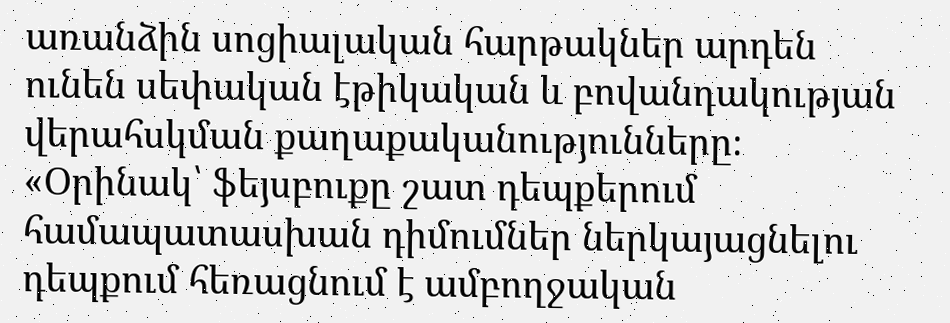առանձին սոցիալական հարթակներ արդեն ունեն սեփական էթիկական և բովանդակության վերահսկման քաղաքականությունները։
«Օրինակ՝ ֆեյսբուքը շատ դեպքերում համապատասխան դիմումներ ներկայացնելու դեպքում հեռացնում է ամբողջական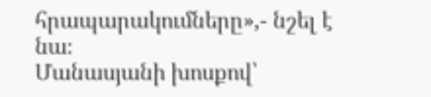հրապարակումները»,- նշել է նա։
Մանասյանի խոսքով՝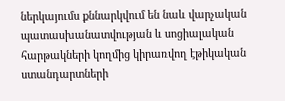ներկայումս քննարկվում են նաև վարչական պատասխանատվության և սոցիալական հարթակների կողմից կիրառվող էթիկական ստանդարտների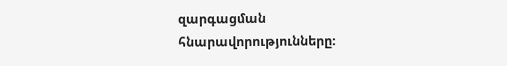զարգացման հնարավորությունները։